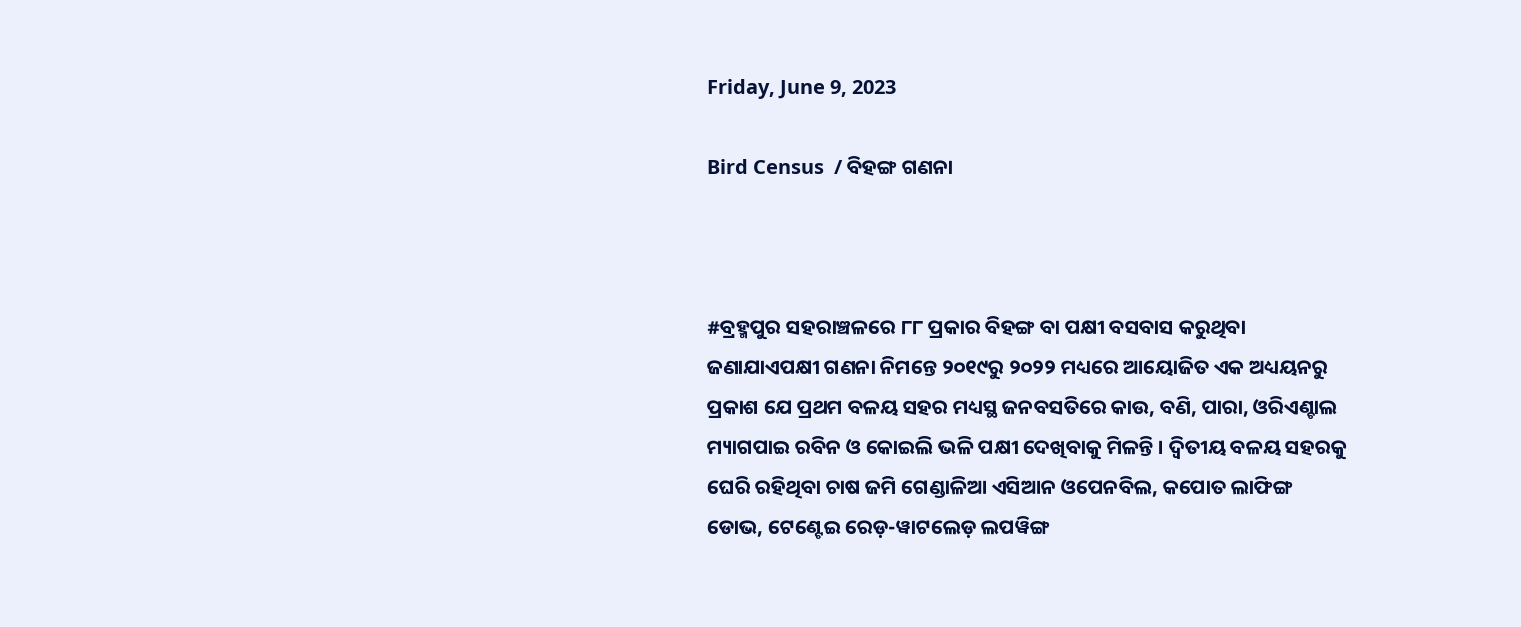Friday, June 9, 2023

Bird Census  / ବିହଙ୍ଗ ଗଣନା



#ବ୍ରହ୍ମପୁର ସହରାଞ୍ଚଳରେ ୮୮ ପ୍ରକାର ବିହଙ୍ଗ ବା ପକ୍ଷୀ ବସବାସ କରୁଥିବା ଜଣାଯାଏପକ୍ଷୀ ଗଣନା ନିମନ୍ତେ ୨୦୧୯ରୁ ୨୦୨୨ ମଧ୍ୟରେ ଆୟୋଜିତ ଏକ ଅଧ୍ୟୟନରୁ ପ୍ରକାଶ ଯେ ପ୍ରଥମ ବଳୟ ସହର ମଧ୍ୟସ୍ଥ ଜନବସତିରେ କାଉ, ବଣି, ପାରା, ଓରିଏଣ୍ଚାଲ ମ୍ୟାଗପାଇ ରବିନ ଓ କୋଇଲି ଭଳି ପକ୍ଷୀ ଦେଖିବାକୁ ମିଳନ୍ତି । ଦ୍ୱିତୀୟ ବଳୟ ସହରକୁ ଘେରି ରହିଥିବା ଚାଷ ଜମି ଗେଣ୍ଡାଳିଆ ଏସିଆନ ଓପେନବିଲ, କପୋତ ଲାଫିଙ୍ଗ ଡୋଭ, ଟେଣ୍ଟେଇ ରେଡ଼-ୱାଟଲେଡ଼ ଲପୱିଙ୍ଗ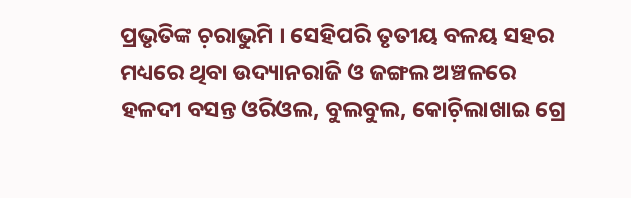ପ୍ରଭୃତିଙ୍କ ଚ଼ରାଭୁମି । ସେହିପରି ତୃତୀୟ ବଳୟ ସହର ମଧ୍ୟରେ ଥିବା ଉଦ୍ୟାନରାଜି ଓ ଜଙ୍ଗଲ ଅଞ୍ଚଳରେ ହଳଦୀ ବସନ୍ତ ଓରିଓଲ, ବୁଲବୁଲ, କୋଚ଼ିଲାଖାଇ ଗ୍ରେ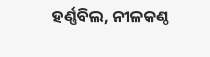ହର୍ଣ୍ଣବିଲ, ନୀଳକଣ୍ଠ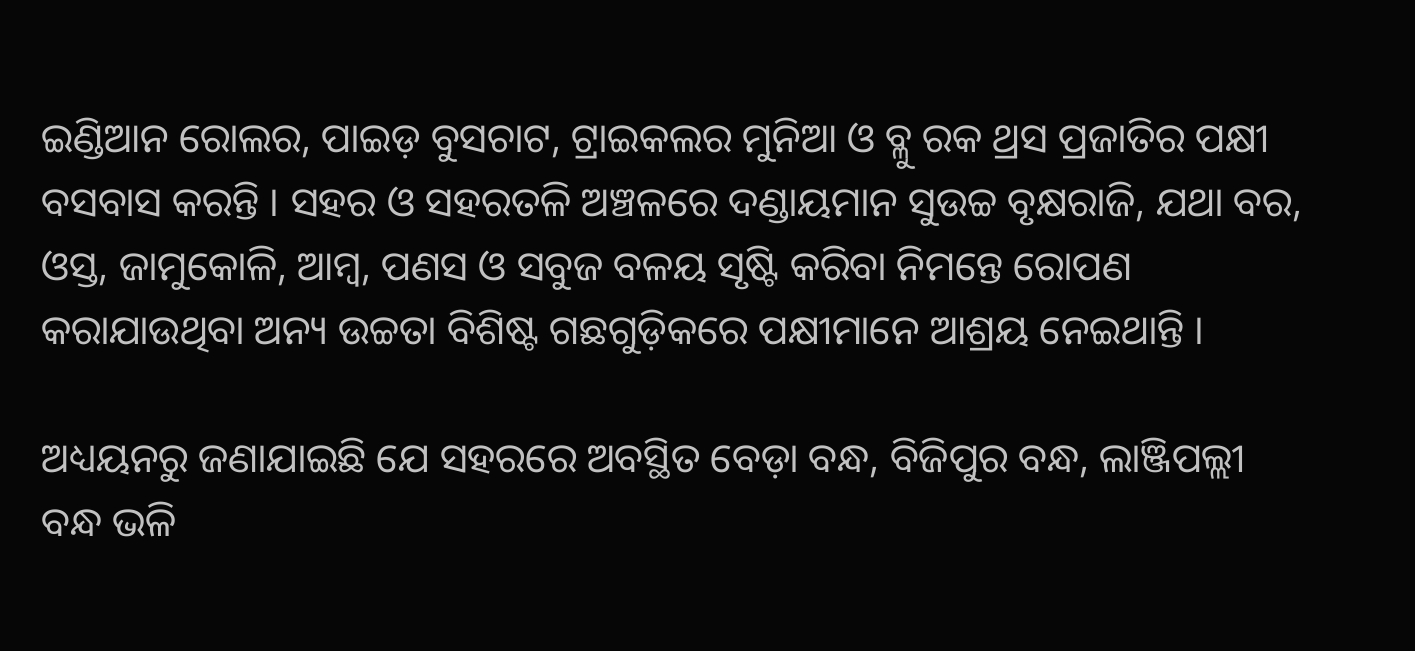ଇଣ୍ଡିଆନ ରୋଲର, ପାଇଡ଼ ବୁସଚାଟ, ଟ୍ରାଇକଲର ମୁନିଆ ଓ ବ୍ଳୁ ରକ ଥ୍ରସ ପ୍ରଜାତିର ପକ୍ଷୀ ବସବାସ କରନ୍ତି । ସହର ଓ ସହରତଳି ଅଞ୍ଚଳରେ ଦଣ୍ଡାୟମାନ ସୁଉଚ୍ଚ ବୃକ୍ଷରାଜି, ଯଥା ବର, ଓସ୍ତ, ଜାମୁକୋଳି, ଆମ୍ୱ, ପଣସ ଓ ସବୁଜ ବଳୟ ସୃଷ୍ଟି କରିବା ନିମନ୍ତେ ରୋପଣ କରାଯାଉଥିବା ଅନ୍ୟ ଉଚ୍ଚତା ବିଶିଷ୍ଟ ଗଛଗୁଡ଼ିକରେ ପକ୍ଷୀମାନେ ଆଶ୍ରୟ ନେଇଥାନ୍ତି ।

ଅଧ୍ୟୟନରୁ ଜଣାଯାଇଛି ଯେ ସହରରେ ଅବସ୍ଥିତ ବେଡ଼ା ବନ୍ଧ, ବିଜିପୁର ବନ୍ଧ, ଲାଞ୍ଜିପଲ୍ଲୀ ବନ୍ଧ ଭଳି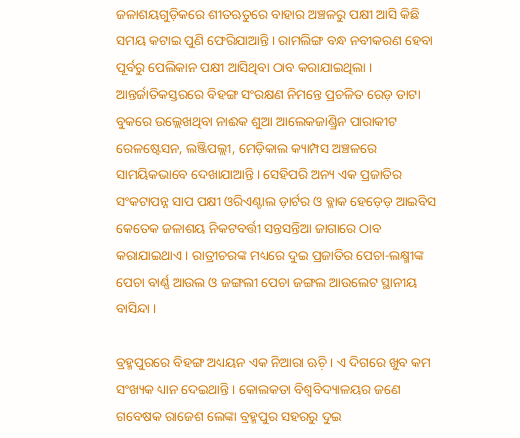ଜଳାଶୟଗୁଡ଼ିକରେ ଶୀତଋତୁରେ ବାହାର ଅଞ୍ଚଳରୁ ପକ୍ଷୀ ଆସି କିଛି ସମୟ କଟାଇ ପୁଣି ଫେରିଯାଆନ୍ତି । ରାମଲିଙ୍ଗ ବନ୍ଧ ନବୀକରଣ ହେବା ପୂର୍ବରୁ ପେଲିକାନ ପକ୍ଷୀ ଆସିଥିବା ଠାବ କରାଯାଇଥିଲା । ଆନ୍ତର୍ଜାତିକସ୍ତରରେ ବିହଙ୍ଗ ସଂରକ୍ଷଣ ନିମନ୍ତେ ପ୍ରଚଳିତ ରେଡ଼ ଡାଟା ବୁକରେ ଉଲ୍ଲେଖଥିବା ନାଈକ ଶୁଆ ଆଲେକଜାଣ୍ଡ୍ରିନ ପାରାକୀଟ ରେଳଷ୍ଟେସନ, ଲଞ୍ଜିପଲ୍ଲୀ, ମେଡ଼ିକାଲ କ୍ୟାମ୍ପସ ଅଞ୍ଚଳରେ ସାମୟିକଭାବେ ଦେଖାଯାଆନ୍ତି । ସେହିପରି ଅନ୍ୟ ଏକ ପ୍ରଜାତିର ସଂକଟାପନ୍ନ ସାପ ପକ୍ଷୀ ଓରିଏଣ୍ଟାଲ ଡ଼ାର୍ଟର ଓ ବ୍ଳାକ ହେଡ଼େଡ଼ ଆଇବିସ କେତେକ ଜଳାଶୟ ନିକଟବର୍ତ୍ତୀ ସନ୍ତସନ୍ତିଆ ଜାଗାରେ ଠାବ କରାଯାଇଥାଏ । ରାତ୍ରୀଚରଙ୍କ ମଧ୍ୟରେ ଦୁଇ ପ୍ରଜାତିର ପେଚା-ଲକ୍ଷ୍ମୀଙ୍କ ପେଚା ବାର୍ଣ୍ଣ ଆଉଲ ଓ ଜଙ୍ଗଲୀ ପେଚା ଜଙ୍ଗଲ ଆଉଲେଟ ସ୍ଥାନୀୟ ବାସିନ୍ଦା ।

ବ୍ରହ୍ମପୁରରେ ବିହଙ୍ଗ ଅଧ୍ୟୟନ ଏକ ନିଆରା ଋଚ଼ି । ଏ ଦିଗରେ ଖୁବ କମ ସଂଖ୍ୟକ ଧ୍ୟାନ ଦେଇଥାନ୍ତି । କୋଲକତା ବିଶ୍ୱବିଦ୍ୟାଳୟର ଜଣେ ଗବେଷକ ରାଜେଶ ଲେଙ୍କା ବ୍ରହ୍ମପୁର ସହରରୁ ଦୁଇ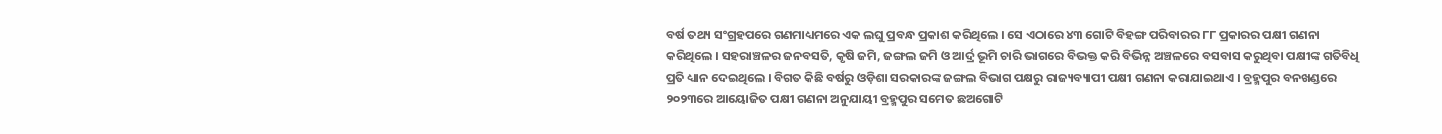ବର୍ଷ ତଥ୍ୟ ସଂଗ୍ରହପରେ ଗଣମାଧ୍ୟମରେ ଏକ ଲଘୁ ପ୍ରବନ୍ଧ ପ୍ରକାଶ କରିଥିଲେ । ସେ ଏଠାରେ ୪୩ ଗୋଟି ବିହଙ୍ଗ ପରିବାରର ୮୮ ପ୍ରକାରର ପକ୍ଷୀ ଗଣନା କରିଥିଲେ । ସହରାଞ୍ଚଳର ଜନବସତି, କୃଷି ଜମି, ଜଙ୍ଗଲ ଜମି ଓ ଆର୍ଦ୍ର ଭୂମି ଚାରି ଭାଗରେ ବିଭକ୍ତ କରି ବିଭିନ୍ନ ଅଞ୍ଚଳରେ ବସବାସ କରୁଥିବା ପକ୍ଷୀଙ୍କ ଗତିବିଧି ପ୍ରତି ଧ୍ୟାନ ଦେଇଥିଲେ । ବିଗତ କିଛି ବର୍ଷରୁ ଓଡ଼ିଶା ସରକାରଙ୍କ ଜଙ୍ଗଲ ବିଭାଗ ପକ୍ଷରୁ ରାଜ୍ୟବ୍ୟାପୀ ପକ୍ଷୀ ଗଣନା କରାଯାଇଥାଏ । ବ୍ରହ୍ମପୁର ବନଖଣ୍ଡରେ ୨୦୨୩ରେ ଆୟୋଜିତ ପକ୍ଷୀ ଗଣନା ଅନୁଯାୟୀ ବ୍ରହ୍ମପୁର ସମେତ ଛଅଗୋଟି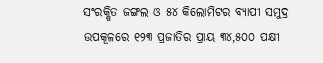ସଂରକ୍ଷିତ ଜଙ୍ଗଲ ଓ ୫୪ କିଲୋମିଟର ବ୍ୟାପୀ ସମୁଦ୍ର ଉପକୂଳରେ ୧୨୩ ପ୍ରଜାତିର ପ୍ରାୟ ୩୪,୫୦୦ ପକ୍ଷୀ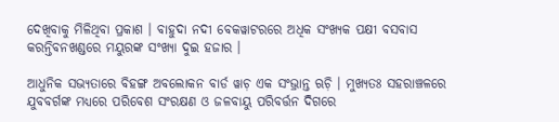ଦେଖିବାକୁ ମିଳିଥିବା ପ୍ରକାଶ । ବାହୁଦା ନଦୀ ବେକୱାଟରରେ ଅଧିକ ସଂଖ୍ୟକ ପକ୍ଷୀ ବସବାସ କରନ୍ତିବନଖଣ୍ଡରେ ମୟୁରଙ୍କ ସଂଖ୍ୟା ଦୁଇ ହଜାର ।

ଆଧୁନିକ ସଭ୍ୟତାରେ ବିହଙ୍ଗ ଅବଲୋକନ ବାର୍ଡ ୱାଚ଼ ଏକ ସଂଭ୍ରାନ୍ତ ଋଚ଼ି । ମୁଖ୍ୟତଃ ସହରାଞ୍ଚଳରେ ଯୁବବର୍ଗଙ୍କ ମଧ୍ୟରେ ପରିବେଶ ସଂରକ୍ଷଣ ଓ ଜଳବାୟୁ ପରିବର୍ତ୍ତନ ଦିଗରେ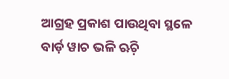ଆଗ୍ରହ ପ୍ରକାଶ ପାଉଥିବା ସ୍ଥଳେ ବାର୍ଡ଼ ୱାଚ ଭଳି ଋଚ଼ି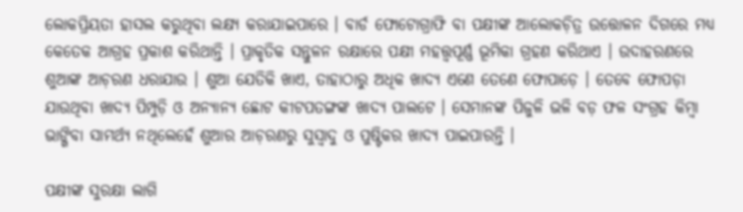ଲୋକପ୍ରିୟତା ହାସଲ କରୁଥିବା ଲକ୍ଷ୍ୟ କରାଯାଇପାରେ । ବାର୍ଡ ଫୋଟୋଗ୍ରାଫି ବା ପକ୍ଷୀଙ୍କ ଆଲୋକଚ଼ିତ୍ର ଉତ୍ତୋଳନ ଦିଗରେ ମଧ୍ୟ କେତେକ ଆଗ୍ରହ ପ୍ରକାଶ କରିଥାନ୍ତି । ପ୍ରାକୃତିକ ସନ୍ତୁଳନ ରକ୍ଷାରେ ପକ୍ଷୀ ମହତ୍ତ୍ୱପୂର୍ଣ୍ଣ ଭୂମିକା ଗ୍ରହଣ କରିଥାଏ । ଉଦାହରଣରେ ଶୁଆଙ୍କ ଆଚ଼ରଣ ଧରାଯାଉ । ଶୁଆ ଯେତିକି ଖାଏ, ତାହାଠାରୁ ଅଧିକ ଖାଦ୍ୟ ଏଣେ ତେଣେ ଫୋପାଡ଼େ । ତେବେ ଫୋପଡ଼ା ଯାଉଥିବା ଖାଦ୍ୟ ପିମ୍ପୁଡ଼ି ଓ ଅନ୍ୟାନ୍ୟ ଛୋଟ କୀଟପତଙ୍ଗଙ୍କ ଖାଦ୍ୟ ପାଲଟେ । ସେମାନଙ୍କ ପିଜୁଳି ଭଳି ବଡ଼ ଫଳ ସଂଗ୍ରହ କିମ୍ୱା ଭାଙ୍ଗିବା ସାମର୍ଥ୍ୟ ନଥିଲେହେଁ ଶୁଆର ଆଚ଼ରଣରୁ ସୁସ୍ୱାଦୁ ଓ ପୁଷ୍ଟିକର ଖାଦ୍ୟ ପାଇପାରନ୍ତି ।

ପକ୍ଷୀଙ୍କ ସୁରକ୍ଷା ଲାଗି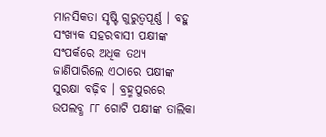ମାନସିକତା ସୃଷ୍ଟି ଗୁରୁତ୍ୱପୂର୍ଣ୍ଣ । ବହୁ ସଂଖ୍ୟକ ସହରବାସୀ ପକ୍ଷୀଙ୍କ ସଂପର୍କରେ ଅଧିକ ତଥ୍ୟ ଜାଣିପାରିଲେ ଏଠାରେ ପକ୍ଷୀଙ୍କ ସୁରକ୍ଷା ବଢ଼ିବ । ବ୍ରହ୍ମପୁରରେ ଉପଲବ୍ଧ ୮୮ ଗୋଟି ପକ୍ଷୀଙ୍କ ତାଲିକା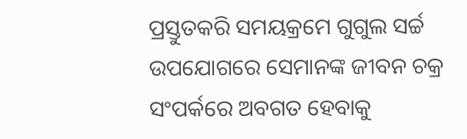ପ୍ରସ୍ତୁତକରି ସମୟକ୍ରମେ ଗୁଗୁଲ ସର୍ଚ୍ଚ ଉପଯୋଗରେ ସେମାନଙ୍କ ଜୀବନ ଚକ୍ର ସଂପର୍କରେ ଅବଗତ ହେବାକୁ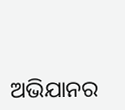ଅଭିଯାନର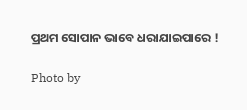ପ୍ରଥମ ସୋପାନ ଭାବେ ଧରାଯାଇପାରେ !

Photo by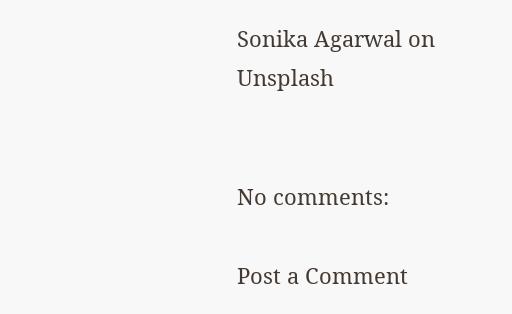Sonika Agarwal on Unsplash


No comments:

Post a Comment